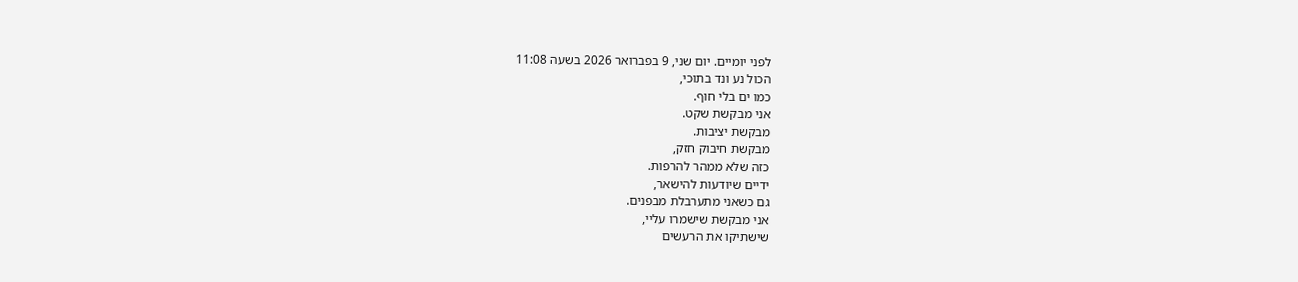לפני יומיים. יום שני, 9 בפברואר 2026 בשעה 11:08
הכול נע ונד בתוכי,
כמו ים בלי חוף.
אני מבקשת שקט.
מבקשת יציבות.
מבקשת חיבוק חזק,
כזה שלא ממהר להרפות.
ידיים שיודעות להישאר,
גם כשאני מתערבלת מבפנים.
אני מבקשת שישמרו עליי,
שישתיקו את הרעשים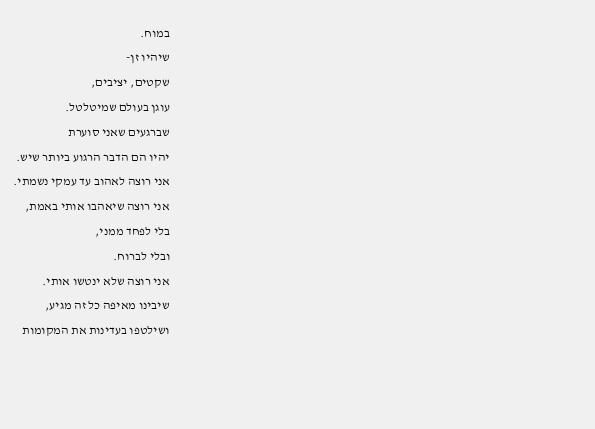במוח.
שיהיו זן-
שקטים, יציבים,
עוגן בעולם שמיטלטל.
שברגעים שאני סוערת
יהיו הם הדבר הרגוע ביותר שיש.
אני רוצה לאהוב עד עמקי נשמתי.
אני רוצה שיאהבו אותי באמת,
בלי לפחד ממני,
ובלי לברוח.
אני רוצה שלא ינטשו אותי.
שיבינו מאיפה כל זה מגיע,
ושילטפו בעדינות את המקומות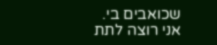שכואבים בי.
אני רוצה לתת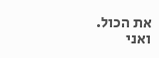את הכול.
ואני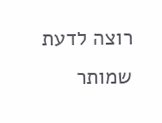רוצה לדעת
שמותר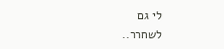לי גם
לשחרר..